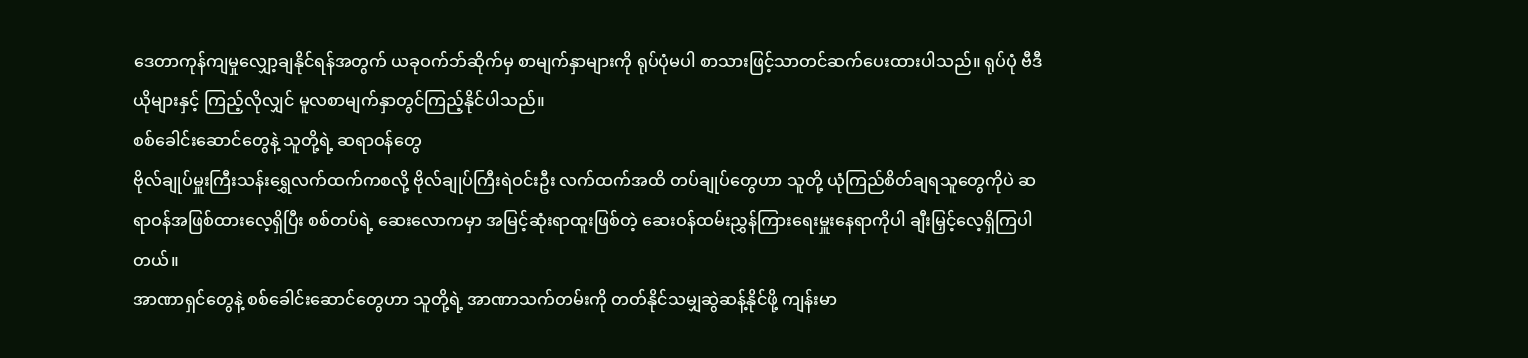ဒေတာကုန်ကျမှုလျှော့ချနိုင်ရန်အတွက် ယခုဝက်ဘ်ဆိုက်မှ စာမျက်နှာများကို ရုပ်ပုံမပါ စာသားဖြင့်သာတင်ဆက်ပေးထားပါသည်။ ရုပ်ပုံ ဗီဒီယိုများနှင့် ကြည့်လိုလျှင် မူလစာမျက်နှာတွင်ကြည့်နိုင်ပါသည်။
စစ်ခေါင်းဆောင်တွေနဲ့ သူတို့ရဲ့ ဆရာဝန်တွေ
ဗိုလ်ချုပ်မှူးကြီးသန်းရွှေလက်ထက်ကစလို့ ဗိုလ်ချုပ်ကြီးရဲဝင်းဦး လက်ထက်အထိ တပ်ချုပ်တွေဟာ သူတို့ ယုံကြည်စိတ်ချရသူတွေကိုပဲ ဆရာဝန်အဖြစ်ထားလေ့ရှိပြီး စစ်တပ်ရဲ့ ဆေးလောကမှာ အမြင့်ဆုံးရာထူးဖြစ်တဲ့ ဆေးဝန်ထမ်းညွှန်ကြားရေးမှူးနေရာကိုပါ ချီးမြှင့်လေ့ရှိကြပါတယ်။
အာဏာရှင်တွေနဲ့ စစ်ခေါင်းဆောင်တွေဟာ သူတို့ရဲ့ အာဏာသက်တမ်းကို တတ်နိုင်သမျှဆွဲဆန့်နိုင်ဖို့ ကျန်းမာ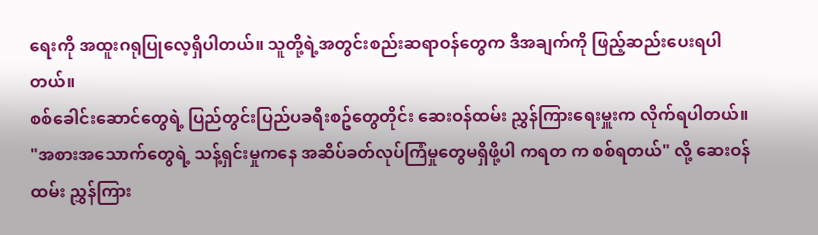ရေးကို အထူးဂရုပြုလေ့ရှိပါတယ်။ သူတို့ရဲ့အတွင်းစည်းဆရာဝန်တွေက ဒီအချက်ကို ဖြည့်ဆည်းပေးရပါတယ်။
စစ်ခေါင်းဆောင်တွေရဲ့ ပြည်တွင်းပြည်ပခရီးစဥ်တွေတိုင်း ဆေးဝန်ထမ်း ညွှန်ကြားရေးမှူးက လိုက်ရပါတယ်။
"အစားအသောက်တွေရဲ့ သန့်ရှင်းမှုကနေ အဆိပ်ခတ်လုပ်ကြံမှုတွေမရှိဖို့ပါ ကရတ က စစ်ရတယ်" လို့ ဆေးဝန်ထမ်း ညွှန်ကြား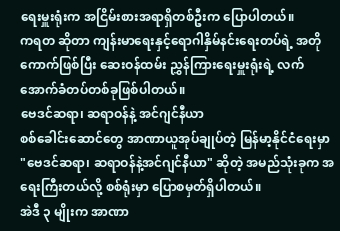ရေးမှူးရုံးက အငြိမ်းစားအရာရှိတစ်ဦးက ပြောပါတယ်။
ကရတ ဆိုတာ ကျန်းမာရေးနှင့်ရောဂါနှိမ်နင်းရေးတပ်ရဲ့ အတိုကောက်ဖြစ်ပြီး ဆေးဝန်ထမ်း ညွှန်ကြားရေးမှူးရုံးရဲ့ လက်အောက်ခံတပ်တစ်ခုဖြစ်ပါတယ်။
ဗေဒင်ဆရာ၊ ဆရာဝန်နဲ့ အင်ဂျင်နီယာ
စစ်ခေါင်းဆောင်တွေ အာဏာယူအုပ်ချုပ်တဲ့ မြန်မာ့နိုင်ငံရေးမှာ "ဗေဒင်ဆရာ၊ ဆရာဝန်နဲ့အင်ဂျင်နီယာ" ဆိုတဲ့ အမည်သုံးခုက အရေးကြီးတယ်လို့ စစ်ရုံးမှာ ပြောစမှတ်ရှိပါတယ်။
အဲဒီ ၃ မျိုးက အာဏာ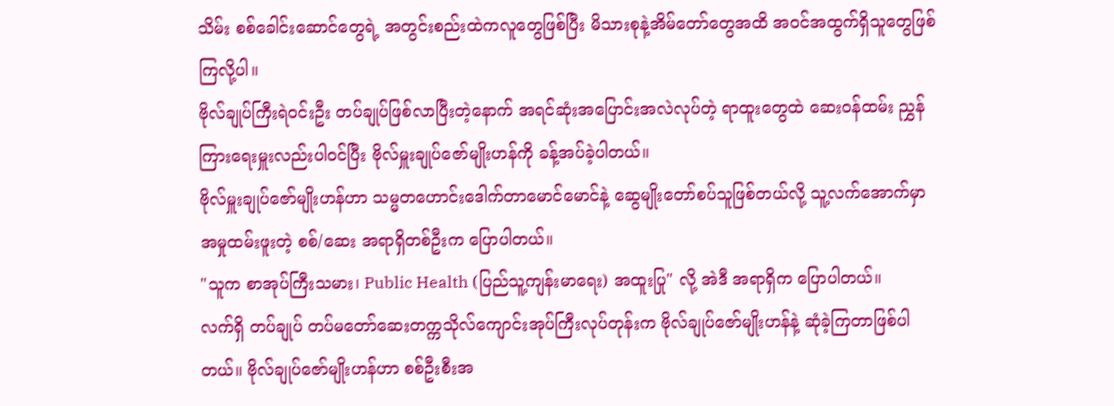သိမ်း စစ်ခေါင်းဆောင်တွေရဲ့ အတွင်းစည်းထဲကလူတွေဖြစ်ပြီး မိသားစုနဲ့အိမ်တော်တွေအထိ အဝင်အထွက်ရှိသူတွေဖြစ်ကြလို့ပါ။
ဗိုလ်ချုပ်ကြီးရဲဝင်းဦး တပ်ချုပ်ဖြစ်လာပြီးတဲ့နောက် အရင်ဆုံးအပြောင်းအလဲလုပ်တဲ့ ရာထူးတွေထဲ ဆေးဝန်ထမ်း ညွှန်ကြားရေးမှူးလည်းပါဝင်ပြီး ဗိုလ်မှူးချုပ်ဇော်မျိုးဟန်ကို ခန့်အပ်ခဲ့ပါတယ်။
ဗိုလ်မှူးချုပ်ဇော်မျိုးဟန်ဟာ သမ္မတဟောင်းဒေါက်တာမောင်မောင်နဲ့ ဆွေမျိုးတော်စပ်သူဖြစ်တယ်လို့ သူ့လက်အောက်မှာ အမှုထမ်းဖူးတဲ့ စစ်/ဆေး အရာရှိတစ်ဦးက ပြောပါတယ်။
"သူက စာအုပ်ကြီးသမား၊ Public Health (ပြည်သူ့ကျန်းမာရေး) အထူးပြု" လို့ အဲဒီ အရာရှိက ပြောပါတယ်။
လက်ရှိ တပ်ချုပ် တပ်မတော်ဆေးတက္ကသိုလ်ကျောင်းအုပ်ကြီးလုပ်တုန်းက ဗိုလ်ချုပ်ဇော်မျိုးဟန်နဲ့ ဆုံခဲ့ကြတာဖြစ်ပါတယ်။ ဗိုလ်ချုပ်ဇော်မျိုးဟန်ဟာ စစ်ဦးစီးအ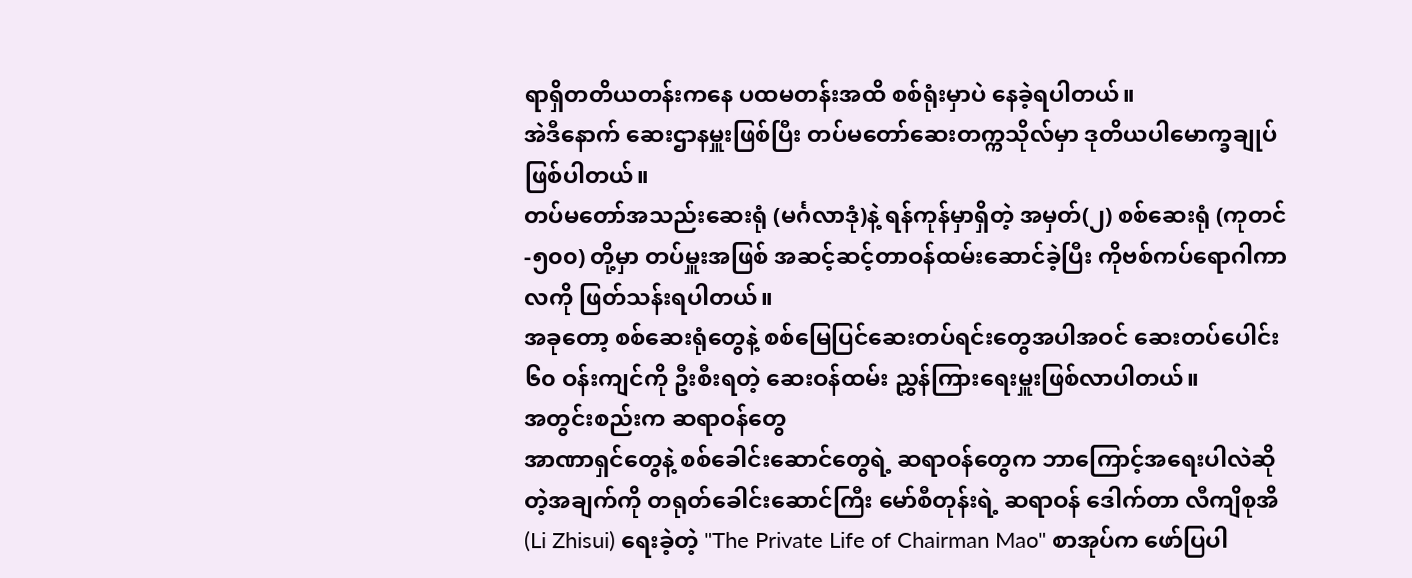ရာရှိတတိယတန်းကနေ ပထမတန်းအထိ စစ်ရုံးမှာပဲ နေခဲ့ရပါတယ်။
အဲဒီနောက် ဆေးဌာနမှူးဖြစ်ပြီး တပ်မတော်ဆေးတက္ကသိုလ်မှာ ဒုတိယပါမောက္ခချုပ်ဖြစ်ပါတယ်။
တပ်မတော်အသည်းဆေးရုံ (မင်္ဂလာဒုံ)နဲ့ ရန်ကုန်မှာရှိတဲ့ အမှတ်(၂) စစ်ဆေးရုံ (ကုတင်-၅၀၀) တို့မှာ တပ်မှူးအဖြစ် အဆင့်ဆင့်တာဝန်ထမ်းဆောင်ခဲ့ပြီး ကိုဗစ်ကပ်ရောဂါကာလကို ဖြတ်သန်းရပါတယ်။
အခုတော့ စစ်ဆေးရုံတွေနဲ့ စစ်မြေပြင်ဆေးတပ်ရင်းတွေအပါအဝင် ဆေးတပ်ပေါင်း ၆၀ ဝန်းကျင်ကို ဦးစီးရတဲ့ ဆေးဝန်ထမ်း ညွှန်ကြားရေးမှူးဖြစ်လာပါတယ်။
အတွင်းစည်းက ဆရာဝန်တွေ
အာဏာရှင်တွေနဲ့ စစ်ခေါင်းဆောင်တွေရဲ့ ဆရာဝန်တွေက ဘာကြောင့်အရေးပါလဲဆိုတဲ့အချက်ကို တရုတ်ခေါင်းဆောင်ကြီး မော်စီတုန်းရဲ့ ဆရာဝန် ဒေါက်တာ လီကျိစုအိ (Li Zhisui) ရေးခဲ့တဲ့ "The Private Life of Chairman Mao" စာအုပ်က ဖော်ပြပါ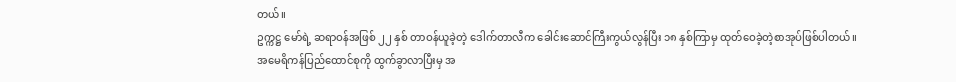တယ်။
ဥက္ကဋ္ဌ မော်ရဲ့ ဆရာဝန်အဖြစ် ၂၂ နှစ် တာဝန်ယူခဲ့တဲ့ ဒေါက်တာလီက ခေါင်းဆောင်ကြီးကွယ်လွန်ပြီး ၁၈ နှစ်ကြာမှ ထုတ်ဝေခဲ့တဲ့စာအုပ်ဖြစ်ပါတယ်။
အမေရိကန်ပြည်ထောင်စုကို ထွက်ခွာလာပြီးမှ အ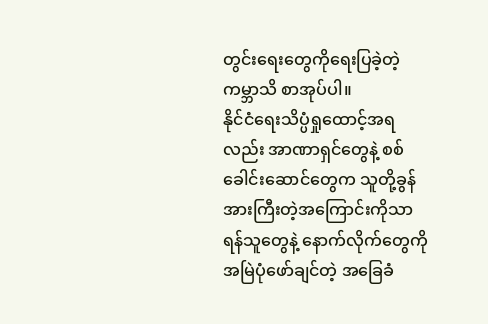တွင်းရေးတွေကိုရေးပြခဲ့တဲ့ ကမ္ဘာသိ စာအုပ်ပါ။
နိုင်ငံရေးသိပ္ပံရှုထောင့်အရလည်း အာဏာရှင်တွေနဲ့ စစ်ခေါင်းဆောင်တွေက သူတို့ခွန်အားကြီးတဲ့အကြောင်းကိုသာ ရန်သူတွေနဲ့ နောက်လိုက်တွေကို အမြဲပုံဖော်ချင်တဲ့ အခြေခံ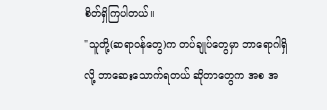စိတ်ရှိကြပါတယ်။
"သူတို့(ဆရာဝန်တွေ)က တပ်ချုပ်တွေမှာ ဘာရောဂါရှိလို့ ဘာဆေးသောက်ရတယ် ဆိုတာတွေက အစ အ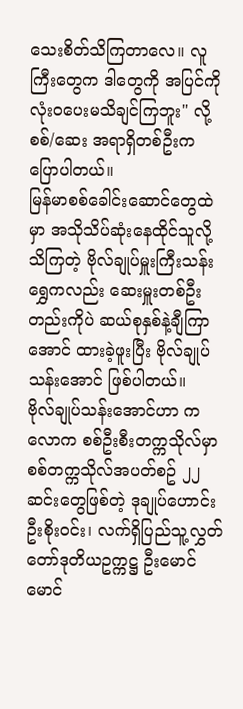သေးစိတ်သိကြတာလေ။ လူကြီးတွေက ဒါတွေကို အပြင်ကိုလုံးဝပေးမသိချင်ကြဘူး" လို့ စစ်/ဆေး အရာရှိတစ်ဦးက ပြောပါတယ်။
မြန်မာစစ်ခေါင်းဆောင်တွေထဲမှာ အသိုသိပ်ဆုံးနေထိုင်သူလို့သိကြတဲ့ ဗိုလ်ချုပ်မှူးကြီးသန်းရွှေကလည်း ဆေးမှူးတစ်ဦးတည်းကိုပဲ ဆယ်စုနှစ်နဲ့ချီကြာအောင် ထားခဲ့ဖူးပြီး ဗိုလ်ချုပ်သန်းအောင် ဖြစ်ပါတယ်။
ဗိုလ်ချုပ်သန်းအောင်ဟာ ကလောက စစ်ဦးစီးတက္ကသိုလ်မှာ စစ်တက္ကသိုလ်အပတ်စဥ် ၂၂ ဆင်းတွေဖြစ်တဲ့ ဒုချုပ်ဟောင်းဦးစိုးဝင်း၊ လက်ရှိပြည်သူ့လွှတ်တော်ဒုတိယဥက္ကဋ္ဌ ဦးမောင်မောင်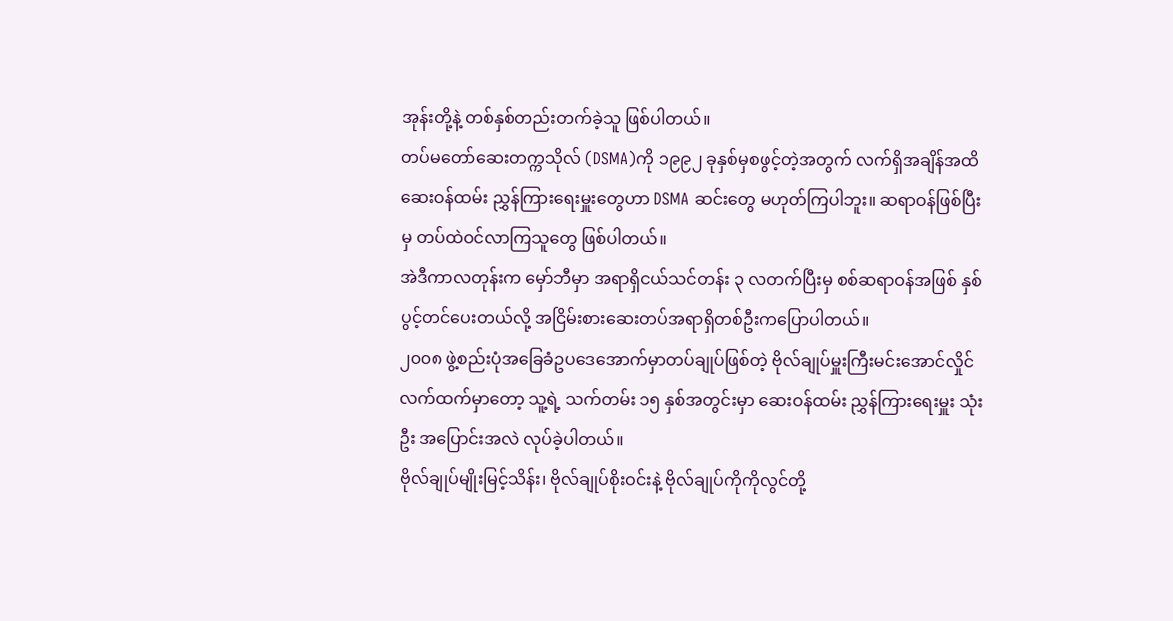အုန်းတို့နဲ့ တစ်နှစ်တည်းတက်ခဲ့သူ ဖြစ်ပါတယ်။
တပ်မတော်ဆေးတက္ကသိုလ် (DSMA)ကို ၁၉၉၂ ခုနှစ်မှစဖွင့်တဲ့အတွက် လက်ရှိအချိန်အထိ ဆေးဝန်ထမ်း ညွှန်ကြားရေးမှူးတွေဟာ DSMA ဆင်းတွေ မဟုတ်ကြပါဘူး။ ဆရာဝန်ဖြစ်ပြီးမှ တပ်ထဲဝင်လာကြသူတွေ ဖြစ်ပါတယ်။
အဲဒီကာလတုန်းက မှော်ဘီမှာ အရာရှိငယ်သင်တန်း ၃ လတက်ပြီးမှ စစ်ဆရာဝန်အဖြစ် နှစ်ပွင့်တင်ပေးတယ်လို့ အငြိမ်းစားဆေးတပ်အရာရှိတစ်ဦးကပြောပါတယ်။
၂၀၀၈ ဖွဲ့စည်းပုံအခြေခံဥပဒေအောက်မှာတပ်ချုပ်ဖြစ်တဲ့ ဗိုလ်ချုပ်မှူးကြီးမင်းအောင်လှိုင် လက်ထက်မှာတော့ သူ့ရဲ့ သက်တမ်း ၁၅ နှစ်အတွင်းမှာ ဆေးဝန်ထမ်း ညွှန်ကြားရေးမှူး သုံးဦး အပြောင်းအလဲ လုပ်ခဲ့ပါတယ်။
ဗိုလ်ချုပ်မျိုးမြင့်သိန်း၊ ဗိုလ်ချုပ်စိုးဝင်းနဲ့ ဗိုလ်ချုပ်ကိုကိုလွင်တို့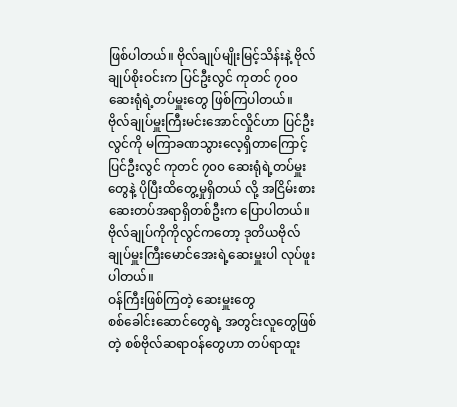ဖြစ်ပါတယ်။ ဗိုလ်ချုပ်မျိုးမြင့်သိန်းနဲ့ ဗိုလ်ချုပ်စိုးဝင်းက ပြင်ဦးလွင် ကုတင် ၇၀၀ ဆေးရုံရဲ့တပ်မှူးတွေ ဖြစ်ကြပါတယ်။
ဗိုလ်ချုပ်မှူးကြီးမင်းအောင်လှိုင်ဟာ ပြင်ဦးလွင်ကို မကြာခဏသွားလေ့ရှိတာကြောင့် ပြင်ဦးလွင် ကုတင် ၇၀၀ ဆေးရုံရဲ့တပ်မှူးတွေနဲ့ ပိုပြီးထိတွေ့မှုရှိတယ် လို့ အငြိမ်းစားဆေးတပ်အရာရှိတစ်ဦးက ပြောပါတယ်။
ဗိုလ်ချုပ်ကိုကိုလွင်ကတော့ ဒုတိယဗိုလ်ချုပ်မှူးကြီးမောင်အေးရဲ့ဆေးမှူးပါ လုပ်ဖူးပါတယ်။
ဝန်ကြီးဖြစ်ကြတဲ့ ဆေးမှူးတွေ
စစ်ခေါင်းဆောင်တွေရဲ့ အတွင်းလူတွေဖြစ်တဲ့ စစ်ဗိုလ်ဆရာဝန်တွေဟာ တပ်ရာထူး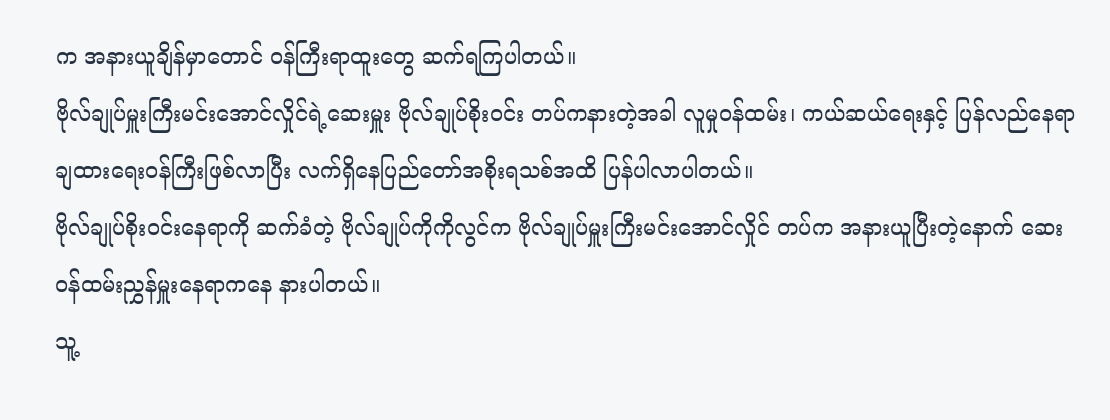က အနားယူချိန်မှာတောင် ဝန်ကြီးရာထူးတွေ ဆက်ရကြပါတယ်။
ဗိုလ်ချုပ်မှူးကြီးမင်းအောင်လှိုင်ရဲ့ဆေးမှူး ဗိုလ်ချုပ်စိုးဝင်း တပ်ကနားတဲ့အခါ လူမှုဝန်ထမ်း၊ ကယ်ဆယ်ရေးနှင့် ပြန်လည်နေရာချထားရေးဝန်ကြီးဖြစ်လာပြီး လက်ရှိနေပြည်တော်အစိုးရသစ်အထိ ပြန်ပါလာပါတယ်။
ဗိုလ်ချုပ်စိုးဝင်းနေရာကို ဆက်ခံတဲ့ ဗိုလ်ချုပ်ကိုကိုလွင်က ဗိုလ်ချုပ်မှူးကြီးမင်းအောင်လှိုင် တပ်က အနားယူပြီးတဲ့နောက် ဆေးဝန်ထမ်းညွှန်မှူးနေရာကနေ နားပါတယ်။
သူ့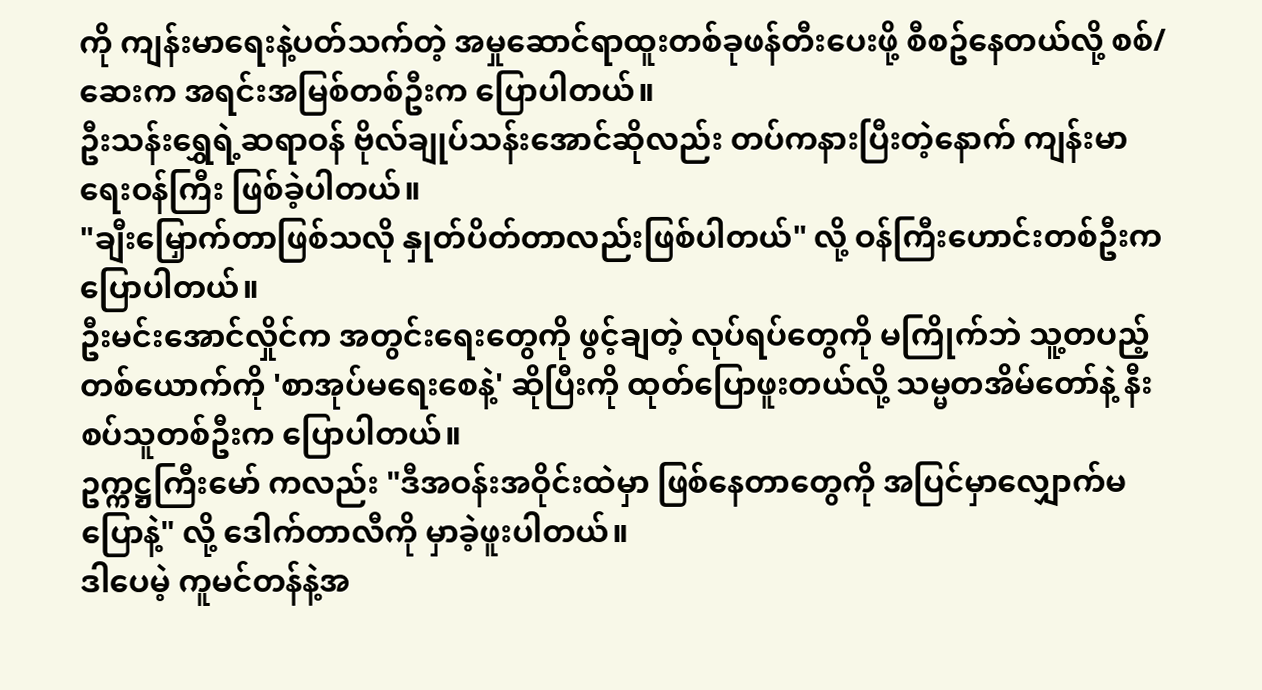ကို ကျန်းမာရေးနဲ့ပတ်သက်တဲ့ အမှုဆောင်ရာထူးတစ်ခုဖန်တီးပေးဖို့ စီစဥ်နေတယ်လို့ စစ်/ဆေးက အရင်းအမြစ်တစ်ဦးက ပြောပါတယ်။
ဦးသန်းရွှေရဲ့ဆရာဝန် ဗိုလ်ချုပ်သန်းအောင်ဆိုလည်း တပ်ကနားပြီးတဲ့နောက် ကျန်းမာရေးဝန်ကြီး ဖြစ်ခဲ့ပါတယ်။
"ချီးမြှောက်တာဖြစ်သလို နှုတ်ပိတ်တာလည်းဖြစ်ပါတယ်" လို့ ဝန်ကြီးဟောင်းတစ်ဦးက ပြောပါတယ်။
ဦးမင်းအောင်လှိုင်က အတွင်းရေးတွေကို ဖွင့်ချတဲ့ လုပ်ရပ်တွေကို မကြိုက်ဘဲ သူ့တပည့်တစ်ယောက်ကို 'စာအုပ်မရေးစေနဲ့' ဆိုပြီးကို ထုတ်ပြောဖူးတယ်လို့ သမ္မတအိမ်တော်နဲ့ နီးစပ်သူတစ်ဦးက ပြောပါတယ်။
ဥက္ကဋ္ဌကြီးမော် ကလည်း "ဒီအဝန်းအဝိုင်းထဲမှာ ဖြစ်နေတာတွေကို အပြင်မှာလျှောက်မပြောနဲ့" လို့ ဒေါက်တာလီကို မှာခဲ့ဖူးပါတယ်။
ဒါပေမဲ့ ကူမင်တန်နဲ့အ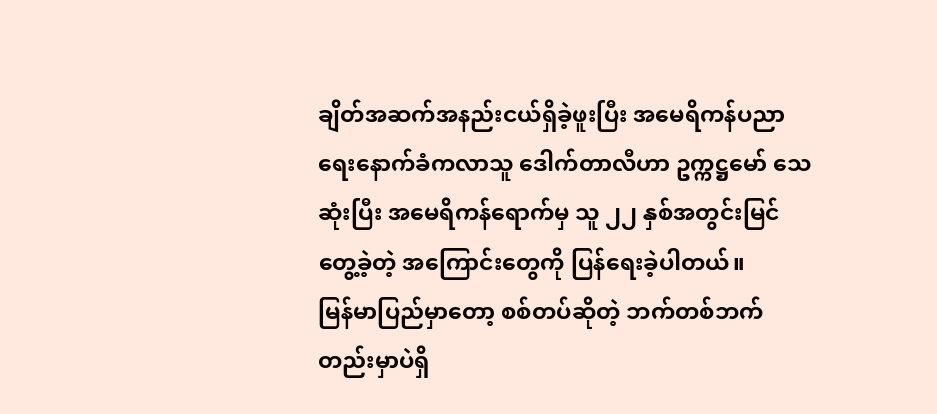ချိတ်အဆက်အနည်းငယ်ရှိခဲ့ဖူးပြီး အမေရိကန်ပညာရေးနောက်ခံကလာသူ ဒေါက်တာလီဟာ ဥက္ကဋ္ဌမော် သေဆုံးပြီး အမေရိကန်ရောက်မှ သူ ၂၂ နှစ်အတွင်းမြင်တွေ့ခဲ့တဲ့ အကြောင်းတွေကို ပြန်ရေးခဲ့ပါတယ်။
မြန်မာပြည်မှာတော့ စစ်တပ်ဆိုတဲ့ ဘက်တစ်ဘက်တည်းမှာပဲရှိ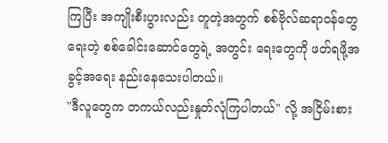ကြပြီး အကျိုးစီးပွားလည်း တူတဲ့အတွက် စစ်ဗိုလ်ဆရာဝန်တွေရေးတဲ့ စစ်ခေါင်းဆောင်တွေရဲ့ အတွင်း ရေးတွေကို ဖတ်ရဖို့အခွင့်အရေး နည်းနေသေးပါတယ်။
"ဒီလူတွေက တကယ်လည်းနှုတ်လုံကြပါတယ်" လို့ အငြိမ်းစား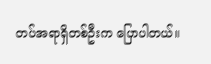တပ်အရာရှိတစ်ဦးက ပြောပါတယ်။